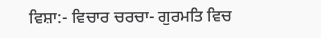ਵਿਸ਼ਾ:- ਵਿਚਾਰ ਚਰਚਾ- ਗੁਰਮਤਿ ਵਿਚ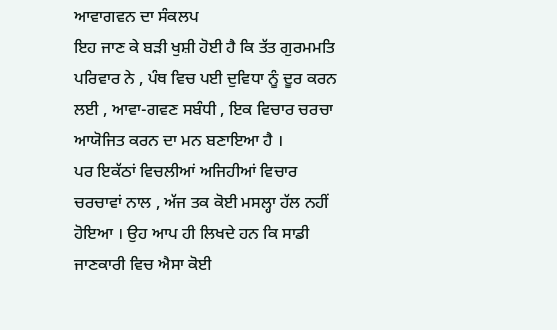ਆਵਾਗਵਨ ਦਾ ਸੰਕਲਪ
ਇਹ ਜਾਣ ਕੇ ਬੜੀ ਖੁਸ਼ੀ ਹੋਈ ਹੈ ਕਿ ਤੱਤ ਗੁਰਮਮਤਿ ਪਰਿਵਾਰ ਨੇ , ਪੰਥ ਵਿਚ ਪਈ ਦੁਵਿਧਾ ਨੂੰ ਦੂਰ ਕਰਨ ਲਈ , ਆਵਾ-ਗਵਣ ਸਬੰਧੀ , ਇਕ ਵਿਚਾਰ ਚਰਚਾ ਆਯੋਜਿਤ ਕਰਨ ਦਾ ਮਨ ਬਣਾਇਆ ਹੈ ।
ਪਰ ਇਕੱਠਾਂ ਵਿਚਲੀਆਂ ਅਜਿਹੀਆਂ ਵਿਚਾਰ ਚਰਚਾਵਾਂ ਨਾਲ , ਅੱਜ ਤਕ ਕੋਈ ਮਸਲ੍ਹਾ ਹੱਲ ਨਹੀਂ ਹੋਇਆ । ਉਹ ਆਪ ਹੀ ਲਿਖਦੇ ਹਨ ਕਿ ਸਾਡੀ ਜਾਣਕਾਰੀ ਵਿਚ ਐਸਾ ਕੋਈ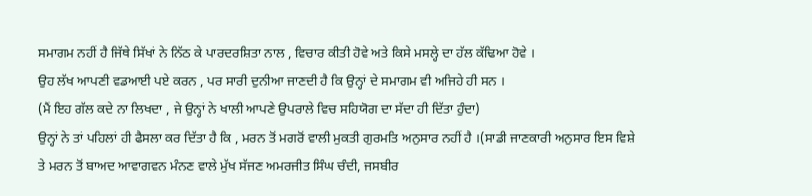ਸਮਾਗਮ ਨਹੀਂ ਹੈ ਜਿੱਥੇ ਸਿੱਖਾਂ ਨੇ ਨਿੱਠ ਕੇ ਪਾਰਦਰਸ਼ਿਤਾ ਨਾਲ , ਵਿਚਾਰ ਕੀਤੀ ਹੋਵੇ ਅਤੇ ਕਿਸੇ ਮਸਲ੍ਹੇ ਦਾ ਹੱਲ ਕੱਢਿਆ ਹੋਵੇ ।
ਉਹ ਲੱਖ ਆਪਣੀ ਵਡਆਈ ਪਏ ਕਰਨ , ਪਰ ਸਾਰੀ ਦੁਨੀਆ ਜਾਣਦੀ ਹੈ ਕਿ ਉਨ੍ਹਾਂ ਦੇ ਸਮਾਗਮ ਵੀ ਅਜਿਹੇ ਹੀ ਸਨ ।
(ਮੈਂ ਇਹ ਗੱਲ ਕਦੇ ਨਾ ਲਿਖਦਾ , ਜੇ ਉਨ੍ਹਾਂ ਨੇ ਖਾਲੀ ਆਪਣੇ ਉਪਰਾਲੇ ਵਿਚ ਸਹਿਯੋਗ ਦਾ ਸੱਦਾ ਹੀ ਦਿੱਤਾ ਹੁੰਦਾ)
ਉਨ੍ਹਾਂ ਨੇ ਤਾਂ ਪਹਿਲਾਂ ਹੀ ਫੈਸਲਾ ਕਰ ਦਿੱਤਾ ਹੈ ਕਿ , ਮਰਨ ਤੋਂ ਮਗਰੋਂ ਵਾਲੀ ਮੁਕਤੀ ਗੁਰਮਤਿ ਅਨੁਸਾਰ ਨਹੀਂ ਹੈ ।(ਸਾਡੀ ਜਾਣਕਾਰੀ ਅਨੁਸਾਰ ਇਸ ਵਿਸ਼ੇ ਤੇ ਮਰਨ ਤੋਂ ਬਾਅਦ ਆਵਾਗਵਨ ਮੰਨਣ ਵਾਲੇ ਮੁੱਖ ਸੱਜਣ ਅਮਰਜੀਤ ਸਿੰਘ ਚੰਦੀ, ਜਸਬੀਰ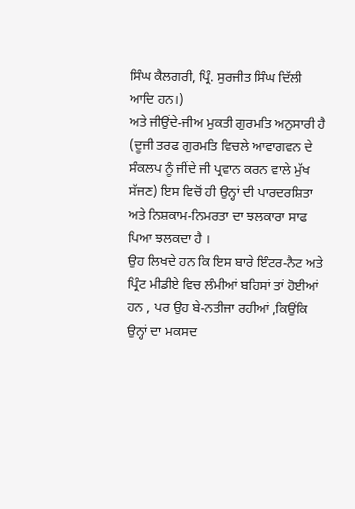ਸਿੰਘ ਕੈਲਗਰੀ, ਪ੍ਰਿੰ. ਸੁਰਜੀਤ ਸਿੰਘ ਦਿੱਲੀ ਆਦਿ ਹਨ।)
ਅਤੇ ਜੀਉਂਦੇ-ਜੀਅ ਮੁਕਤੀ ਗੁਰਮਤਿ ਅਨੁਸਾਰੀ ਹੈ (ਦੂਜੀ ਤਰਫ ਗੁਰਮਤਿ ਵਿਚਲੇ ਆਵਾਗਵਨ ਦੇ ਸੰਕਲਪ ਨੂੰ ਜੀਂਦੇ ਜੀ ਪ੍ਰਵਾਨ ਕਰਨ ਵਾਲੇ ਮੁੱਖ ਸੱਜਣ) ਇਸ ਵਿਚੋਂ ਹੀ ਉਨ੍ਹਾਂ ਦੀ ਪਾਰਦਰਸ਼ਿਤਾ ਅਤੇ ਨਿਸ਼ਕਾਮ-ਨਿਮਰਤਾ ਦਾ ਝਲਕਾਰਾ ਸਾਫ ਪਿਆ ਝਲਕਦਾ ਹੈ ।
ਉਹ ਲਿਖਦੇ ਹਨ ਕਿ ਇਸ ਬਾਰੇ ਇੰਟਰ-ਨੈਟ ਅਤੇ ਪ੍ਰਿੰਟ ਮੀਡੀਏ ਵਿਚ ਲੰਮੀਆਂ ਬਹਿਸਾਂ ਤਾਂ ਹੋਈਆਂ ਹਨ , ਪਰ ਉਹ ਬੇ-ਨਤੀਜਾ ਰਹੀਆਂ ,ਕਿਉਂਕਿ ਉਨ੍ਹਾਂ ਦਾ ਮਕਸਦ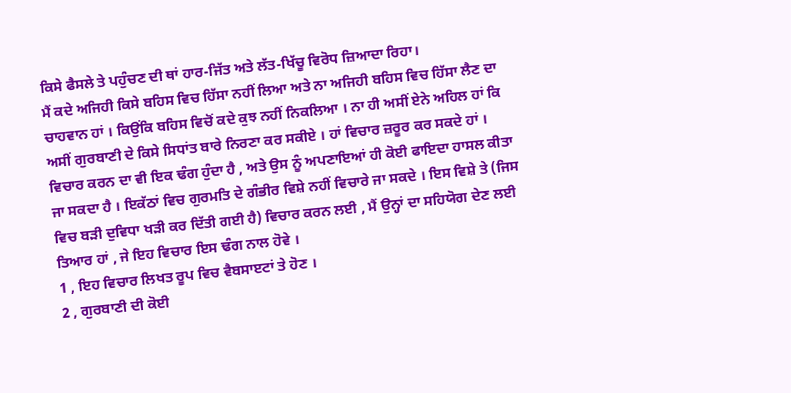ਕਿਸੇ ਫੈਸਲੇ ਤੇ ਪਹੁੰਚਣ ਦੀ ਥਾਂ ਹਾਰ-ਜਿੱਤ ਅਤੇ ਲੱਤ-ਖਿੱਚੂ ਵਿਰੋਧ ਜ਼ਿਆਦਾ ਰਿਹਾ।
ਮੈਂ ਕਦੇ ਅਜਿਹੀ ਕਿਸੇ ਬਹਿਸ ਵਿਚ ਹਿੱਸਾ ਨਹੀਂ ਲਿਆ ਅਤੇ ਨਾ ਅਜਿਹੀ ਬਹਿਸ ਵਿਚ ਹਿੱਸਾ ਲੈਣ ਦਾ ਚਾਹਵਾਨ ਹਾਂ । ਕਿਉਂਕਿ ਬਹਿਸ ਵਿਚੋਂ ਕਦੇ ਕੁਝ ਨਹੀਂ ਨਿਕਲਿਆ । ਨਾ ਹੀ ਅਸੀਂ ਏਨੇ ਅਹਿਲ ਹਾਂ ਕਿ ਅਸੀਂ ਗੁਰਬਾਣੀ ਦੇ ਕਿਸੇ ਸਿਧਾਂਤ ਬਾਰੇ ਨਿਰਣਾ ਕਰ ਸਕੀਏ । ਹਾਂ ਵਿਚਾਰ ਜ਼ਰੂਰ ਕਰ ਸਕਦੇ ਹਾਂ ।
ਵਿਚਾਰ ਕਰਨ ਦਾ ਵੀ ਇਕ ਢੰਗ ਹੁੰਦਾ ਹੈ , ਅਤੇ ਉਸ ਨੂੰ ਅਪਣਾਇਆਂ ਹੀ ਕੋਈ ਫਾਇਦਾ ਹਾਸਲ ਕੀਤਾ ਜਾ ਸਕਦਾ ਹੈ । ਇਕੱਠਾਂ ਵਿਚ ਗੁਰਮਤਿ ਦੇ ਗੰਭੀਰ ਵਿਸ਼ੇ ਨਹੀਂ ਵਿਚਾਰੇ ਜਾ ਸਕਦੇ । ਇਸ ਵਿਸ਼ੇ ਤੇ (ਜਿਸ ਵਿਚ ਬੜੀ ਦੁਵਿਧਾ ਖੜੀ ਕਰ ਦਿੱਤੀ ਗਈ ਹੈ) ਵਿਚਾਰ ਕਰਨ ਲਈ , ਮੈਂ ਉਨ੍ਹਾਂ ਦਾ ਸਹਿਯੋਗ ਦੇਣ ਲਈ ਤਿਆਰ ਹਾਂ , ਜੇ ਇਹ ਵਿਚਾਰ ਇਸ ਢੰਗ ਨਾਲ ਹੋਵੇ ।
1 , ਇਹ ਵਿਚਾਰ ਲਿਖਤ ਰੂਪ ਵਿਚ ਵੈਬਸਾੲਟਾਂ ਤੇ ਹੋਣ ।
2 , ਗੁਰਬਾਣੀ ਦੀ ਕੋਈ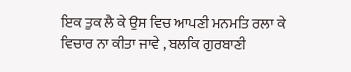ਇਕ ਤੁਕ ਲੈ ਕੇ ਉਸ ਵਿਚ ਆਪਣੀ ਮਨਮਤਿ ਰਲਾ ਕੇ ਵਿਚਾਰ ਨਾ ਕੀਤਾ ਜਾਵੇ , ਬਲਕਿ ਗੁਰਬਾਣੀ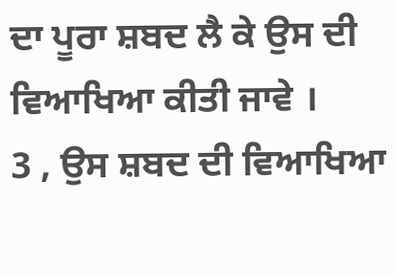ਦਾ ਪੂਰਾ ਸ਼ਬਦ ਲੈ ਕੇ ਉਸ ਦੀ ਵਿਆਖਿਆ ਕੀਤੀ ਜਾਵੇ ।
3 , ਉਸ ਸ਼ਬਦ ਦੀ ਵਿਆਖਿਆ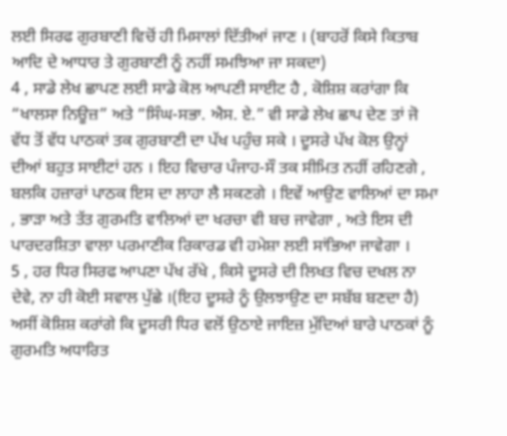ਲਈ ਸਿਰਫ ਗੁਰਬਾਣੀ ਵਿਚੋਂ ਹੀ ਮਿਸਾਲਾਂ ਦਿੱਤੀਆਂ ਜਾਣ । (ਬਾਹਰੋਂ ਕਿਸੇ ਕਿਤਾਬ ਆਦਿ ਦੇ ਆਧਾਰ ਤੇ ਗੁਰਬਾਣੀ ਨੂੰ ਨਹੀਂ ਸਮਝਿਆ ਜਾ ਸਕਦਾ)
4 , ਸਾਡੇ ਲੇਖ ਛਾਪਣ ਲਈ ਸਾਡੇ ਕੋਲ ਆਪਣੀ ਸਾਈਟ ਹੈ , ਕੋਸ਼ਿਸ਼ ਕਰਾਂਗਾ ਕਿ “ਖਾਲਸਾ ਨਿਊਜ਼” ਅਤੇ “ਸਿੰਘ-ਸਭਾ. ਐਸ. ਏ.” ਵੀ ਸਾਡੇ ਲੇਖ ਛਾਪ ਦੇਣ ਤਾਂ ਜੋ ਵੱਧ ਤੋਂ ਵੱਧ ਪਾਠਕਾਂ ਤਕ ਗੁਰਬਾਣੀ ਦਾ ਪੱਖ ਪਹੁੰਚ ਸਕੇ । ਦੂਸਰੇ ਪੱਖ ਕੋਲ ਉਨ੍ਹਾਂ ਦੀਆਂ ਬਹੁਤ ਸਾਈਟਾਂ ਹਨ । ਇਹ ਵਿਚਾਰ ਪੰਜਾਹ-ਸੌ ਤਕ ਸੀਮਿਤ ਨਹੀਂ ਰਹਿਣਗੇ , ਬਲਕਿ ਹਜ਼ਾਰਾਂ ਪਾਠਕ ਇਸ ਦਾ ਲਾਹਾ ਲੈ ਸਕਣਗੇ । ਇਵੇਂ ਆਉਣ ਵਾਲਿਆਂ ਦਾ ਸਮਾ , ਭਾੜਾ ਅਤੇ ਤੱਤ ਗੁਰਮਤਿ ਵਾਲਿਆਂ ਦਾ ਖਰਚਾ ਵੀ ਬਚ ਜਾਵੇਗਾ , ਅਤੇ ਇਸ ਦੀ ਪਾਰਦਰਸ਼ਿਤਾ ਵਾਲਾ ਪਰਮਾਣੀਕ ਰਿਕਾਰਡ ਵੀ ਹਮੇਸ਼ਾ ਲਈ ਸਾਂਭਿਆ ਜਾਵੇਗਾ ।
5 , ਹਰ ਧਿਰ ਸਿਰਫ ਆਪਣਾ ਪੱਖ ਰੱਖੇ , ਕਿਸੇ ਦੂਸਰੇ ਦੀ ਲਿਖਤ ਵਿਚ ਦਖਲ ਨਾ ਦੇਵੇ, ਨਾ ਹੀ ਕੋਈ ਸਵਾਲ ਪੁੱਛੇ ।(ਇਹ ਦੂਸਰੇ ਨੂੰ ਉਲਝਾਉਣ ਦਾ ਸਬੱਬ ਬਣਦਾ ਹੈ) ਅਸੀਂ ਕੋਸ਼ਿਸ਼ ਕਰਾਂਗੇ ਕਿ ਦੂਸਰੀ ਧਿਰ ਵਲੋਂ ਉਠਾਏ ਜਾਇਜ਼ ਮੁੱਦਿਆਂ ਬਾਰੇ ਪਾਠਕਾਂ ਨੂੰ ਗੁਰਮਤਿ ਅਧਾਰਿਤ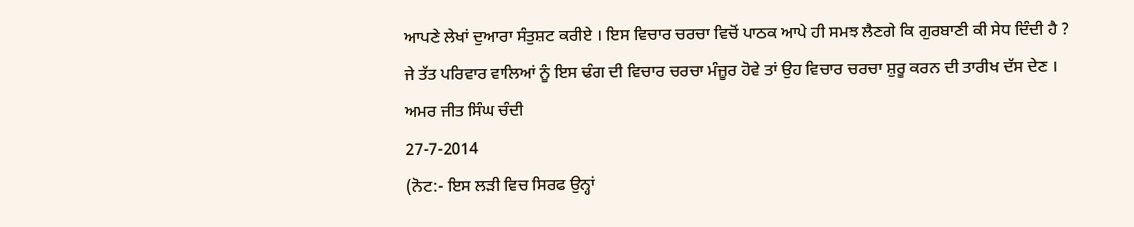ਆਪਣੇ ਲੇਖਾਂ ਦੁਆਰਾ ਸੰਤੁਸ਼ਟ ਕਰੀਏ । ਇਸ ਵਿਚਾਰ ਚਰਚਾ ਵਿਚੋਂ ਪਾਠਕ ਆਪੇ ਹੀ ਸਮਝ ਲੈਣਗੇ ਕਿ ਗੁਰਬਾਣੀ ਕੀ ਸੇਧ ਦਿੰਦੀ ਹੈ ?
ਜੇ ਤੱਤ ਪਰਿਵਾਰ ਵਾਲਿਆਂ ਨੂੰ ਇਸ ਢੰਗ ਦੀ ਵਿਚਾਰ ਚਰਚਾ ਮੰਜ਼ੂਰ ਹੋਵੇ ਤਾਂ ਉਹ ਵਿਚਾਰ ਚਰਚਾ ਸ਼ੁਰੂ ਕਰਨ ਦੀ ਤਾਰੀਖ ਦੱਸ ਦੇਣ ।
ਅਮਰ ਜੀਤ ਸਿੰਘ ਚੰਦੀ
27-7-2014
(ਨੋਟ:- ਇਸ ਲੜੀ ਵਿਚ ਸਿਰਫ ਉਨ੍ਹਾਂ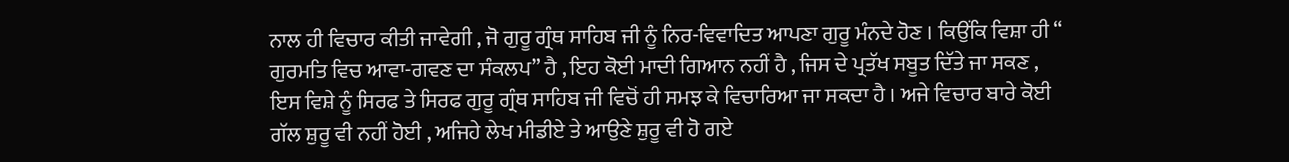ਨਾਲ ਹੀ ਵਿਚਾਰ ਕੀਤੀ ਜਾਵੇਗੀ , ਜੋ ਗੁਰੂ ਗ੍ਰੰਥ ਸਾਹਿਬ ਜੀ ਨੂੰ ਨਿਰ-ਵਿਵਾਦਿਤ ਆਪਣਾ ਗੁਰੂ ਮੰਨਦੇ ਹੋਣ । ਕਿਉਂਕਿ ਵਿਸ਼ਾ ਹੀ “ ਗੁਰਮਤਿ ਵਿਚ ਆਵਾ-ਗਵਣ ਦਾ ਸੰਕਲਪ” ਹੈ , ਇਹ ਕੋਈ ਮਾਦੀ ਗਿਆਨ ਨਹੀਂ ਹੈ , ਜਿਸ ਦੇ ਪ੍ਰਤੱਖ ਸਬੂਤ ਦਿੱਤੇ ਜਾ ਸਕਣ , ਇਸ ਵਿਸ਼ੇ ਨੂੰ ਸਿਰਫ ਤੇ ਸਿਰਫ ਗੁਰੂ ਗ੍ਰੰਥ ਸਾਹਿਬ ਜੀ ਵਿਚੋਂ ਹੀ ਸਮਝ ਕੇ ਵਿਚਾਰਿਆ ਜਾ ਸਕਦਾ ਹੈ । ਅਜੇ ਵਿਚਾਰ ਬਾਰੇ ਕੋਈ ਗੱਲ ਸ਼ੁਰੂ ਵੀ ਨਹੀਂ ਹੋਈ , ਅਜਿਹੇ ਲੇਖ ਮੀਡੀਏ ਤੇ ਆਉਣੇ ਸ਼ੁਰੂ ਵੀ ਹੋ ਗਏ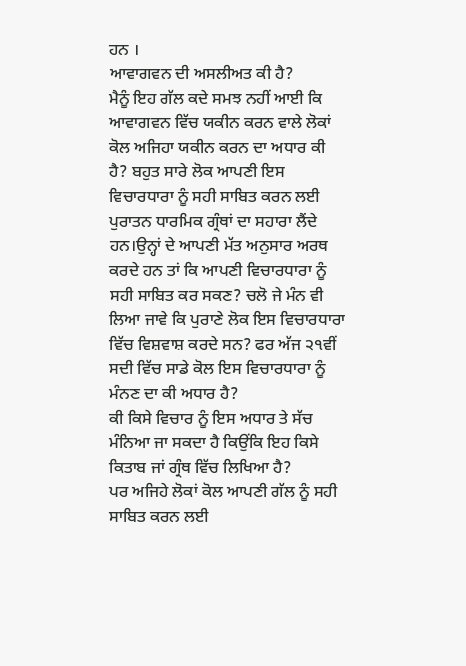ਹਨ ।
ਆਵਾਗਵਨ ਦੀ ਅਸਲੀਅਤ ਕੀ ਹੈ?
ਮੈਨੂੰ ਇਹ ਗੱਲ ਕਦੇ ਸਮਝ ਨਹੀਂ ਆਈ ਕਿ ਆਵਾਗਵਨ ਵਿੱਚ ਯਕੀਨ ਕਰਨ ਵਾਲੇ ਲੋਕਾਂ ਕੋਲ ਅਜਿਹਾ ਯਕੀਨ ਕਰਨ ਦਾ ਅਧਾਰ ਕੀ ਹੈ? ਬਹੁਤ ਸਾਰੇ ਲੋਕ ਆਪਣੀ ਇਸ ਵਿਚਾਰਧਾਰਾ ਨੂੰ ਸਹੀ ਸਾਬਿਤ ਕਰਨ ਲਈ ਪੁਰਾਤਨ ਧਾਰਮਿਕ ਗ੍ਰੰਥਾਂ ਦਾ ਸਹਾਰਾ ਲੈਂਦੇ ਹਨ।ਉਨ੍ਹਾਂ ਦੇ ਆਪਣੀ ਮੱਤ ਅਨੁਸਾਰ ਅਰਥ ਕਰਦੇ ਹਨ ਤਾਂ ਕਿ ਆਪਣੀ ਵਿਚਾਰਧਾਰਾ ਨੂੰ ਸਹੀ ਸਾਬਿਤ ਕਰ ਸਕਣ? ਚਲੋ ਜੇ ਮੰਨ ਵੀ ਲਿਆ ਜਾਵੇ ਕਿ ਪੁਰਾਣੇ ਲੋਕ ਇਸ ਵਿਚਾਰਧਾਰਾ ਵਿੱਚ ਵਿਸ਼ਵਾਸ਼ ਕਰਦੇ ਸਨ? ਫਰ ਅੱਜ ੨੧ਵੀਂ ਸਦੀ ਵਿੱਚ ਸਾਡੇ ਕੋਲ ਇਸ ਵਿਚਾਰਧਾਰਾ ਨੂੰ ਮੰਨਣ ਦਾ ਕੀ ਅਧਾਰ ਹੈ?
ਕੀ ਕਿਸੇ ਵਿਚਾਰ ਨੂੰ ਇਸ ਅਧਾਰ ਤੇ ਸੱਚ ਮੰਨਿਆ ਜਾ ਸਕਦਾ ਹੈ ਕਿਉਂਕਿ ਇਹ ਕਿਸੇ ਕਿਤਾਬ ਜਾਂ ਗ੍ਰੰਥ ਵਿੱਚ ਲਿਖਿਆ ਹੈ?
ਪਰ ਅਜਿਹੇ ਲੋਕਾਂ ਕੋਲ ਆਪਣੀ ਗੱਲ ਨੂੰ ਸਹੀ ਸਾਬਿਤ ਕਰਨ ਲਈ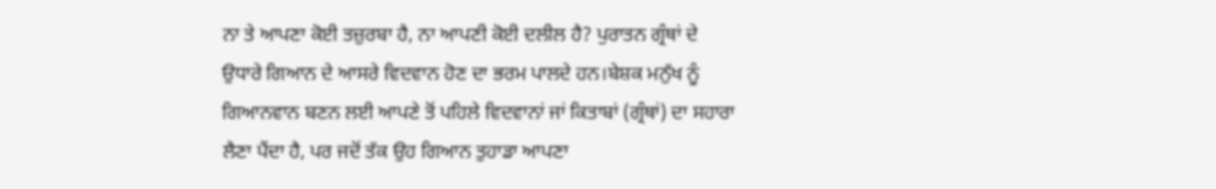ਨਾ ਤੇ ਆਪਣਾ ਕੋਈ ਤਜ਼ੁਰਬਾ ਹੈ, ਨਾ ਆਪਣੀ ਕੋਈ ਦਲੀਲ ਹੈ? ਪੁਰਾਤਨ ਗ੍ਰੰਥਾਂ ਦੇ ਉਧਾਰੇ ਗਿਆਨ ਦੇ ਆਸਰੇ ਵਿਦਵਾਨ ਹੋਣ ਦਾ ਭਰਮ ਪਾਲਦੇ ਹਨ।ਬੇਸ਼ਕ ਮਨੁੱਖ ਨੂੰ ਗਿਆਨਵਾਨ ਬਣਨ ਲਈ ਆਪਣੇ ਤੋਂ ਪਹਿਲੇ ਵਿਦਵਾਨਾਂ ਜਾਂ ਕਿਤਾਬਾਂ (ਗ੍ਰੰਥਾਂ) ਦਾ ਸਹਾਰਾ ਲੈਣਾ ਪੈਂਦਾ ਹੈ, ਪਰ ਜਦੋਂ ਤੱਕ ਉਹ ਗਿਆਨ ਤੁਹਾਡਾ ਆਪਣਾ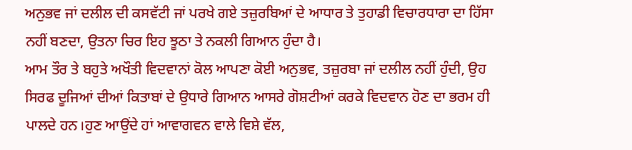ਅਨੁਭਵ ਜਾਂ ਦਲੀਲ ਦੀ ਕਸਵੱਟੀ ਜਾਂ ਪਰਖੇ ਗਏ ਤਜ਼ੁਰਬਿਆਂ ਦੇ ਆਧਾਰ ਤੇ ਤੁਹਾਡੀ ਵਿਚਾਰਧਾਰਾ ਦਾ ਹਿੱਸਾ ਨਹੀਂ ਬਣਦਾ, ਉਤਨਾ ਚਿਰ ਇਹ ਝੂਠਾ ਤੇ ਨਕਲੀ ਗਿਆਨ ਹੁੰਦਾ ਹੈ।
ਆਮ ਤੌਰ ਤੇ ਬਹੁਤੇ ਅਖੌਤੀ ਵਿਦਵਾਨਾਂ ਕੋਲ ਆਪਣਾ ਕੋਈ ਅਨੁਭਵ, ਤਜ਼ੁਰਬਾ ਜਾਂ ਦਲੀਲ ਨਹੀਂ ਹੁੰਦੀ, ਉਹ ਸਿਰਫ ਦੂਜਿਆਂ ਦੀਆਂ ਕਿਤਾਬਾਂ ਦੇ ਉਧਾਰੇ ਗਿਆਨ ਆਸਰੇ ਗੋਸ਼ਟੀਆਂ ਕਰਕੇ ਵਿਦਵਾਨ ਹੋਣ ਦਾ ਭਰਮ ਹੀ ਪਾਲਦੇ ਹਨ।ਹੁਣ ਆਉਂਦੇ ਹਾਂ ਆਵਾਗਵਨ ਵਾਲੇ ਵਿਸ਼ੇ ਵੱਲ,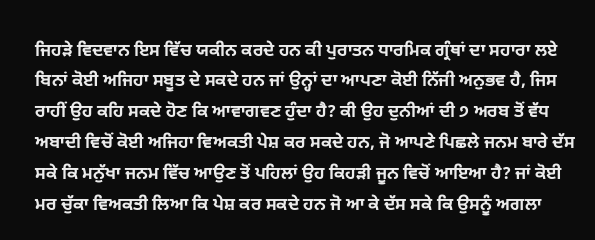ਜਿਹੜੇ ਵਿਦਵਾਨ ਇਸ ਵਿੱਚ ਯਕੀਨ ਕਰਦੇ ਹਨ ਕੀ ਪੁਰਾਤਨ ਧਾਰਮਿਕ ਗ੍ਰੰਥਾਂ ਦਾ ਸਹਾਰਾ ਲਏ ਬਿਨਾਂ ਕੋਈ ਅਜਿਹਾ ਸਬੂਤ ਦੇ ਸਕਦੇ ਹਨ ਜਾਂ ਉਨ੍ਹਾਂ ਦਾ ਆਪਣਾ ਕੋਈ ਨਿੱਜੀ ਅਨੁਭਵ ਹੈ, ਜਿਸ ਰਾਹੀਂ ਉਹ ਕਹਿ ਸਕਦੇ ਹੋਣ ਕਿ ਆਵਾਗਵਣ ਹੁੰਦਾ ਹੈ? ਕੀ ਉਹ ਦੁਨੀਆਂ ਦੀ ੭ ਅਰਬ ਤੋਂ ਵੱਧ ਅਬਾਦੀ ਵਿਚੋਂ ਕੋਈ ਅਜਿਹਾ ਵਿਅਕਤੀ ਪੇਸ਼ ਕਰ ਸਕਦੇ ਹਨ, ਜੋ ਆਪਣੇ ਪਿਛਲੇ ਜਨਮ ਬਾਰੇ ਦੱਸ ਸਕੇ ਕਿ ਮਨੁੱਖਾ ਜਨਮ ਵਿੱਚ ਆਉਣ ਤੋਂ ਪਹਿਲਾਂ ਉਹ ਕਿਹੜੀ ਜੂਨ ਵਿਚੋਂ ਆਇਆ ਹੈ? ਜਾਂ ਕੋਈ ਮਰ ਚੁੱਕਾ ਵਿਅਕਤੀ ਲਿਆ ਕਿ ਪੇਸ਼ ਕਰ ਸਕਦੇ ਹਨ ਜੋ ਆ ਕੇ ਦੱਸ ਸਕੇ ਕਿ ਉਸਨੂੰ ਅਗਲਾ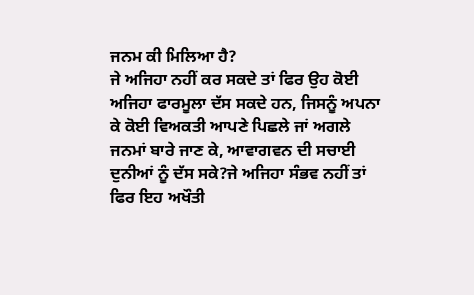ਜਨਮ ਕੀ ਮਿਲਿਆ ਹੈ?
ਜੇ ਅਜਿਹਾ ਨਹੀਂ ਕਰ ਸਕਦੇ ਤਾਂ ਫਿਰ ਉਹ ਕੋਈ ਅਜਿਹਾ ਫਾਰਮੂਲਾ ਦੱਸ ਸਕਦੇ ਹਨ, ਜਿਸਨੂੰ ਅਪਨਾ ਕੇ ਕੋਈ ਵਿਅਕਤੀ ਆਪਣੇ ਪਿਛਲੇ ਜਾਂ ਅਗਲੇ ਜਨਮਾਂ ਬਾਰੇ ਜਾਣ ਕੇ, ਆਵਾਗਵਨ ਦੀ ਸਚਾਈ ਦੁਨੀਆਂ ਨੂੰ ਦੱਸ ਸਕੇ?ਜੇ ਅਜਿਹਾ ਸੰਭਵ ਨਹੀਂ ਤਾਂ ਫਿਰ ਇਹ ਅਖੌਤੀ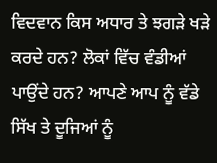ਵਿਦਵਾਨ ਕਿਸ ਅਧਾਰ ਤੇ ਝਗੜੇ ਖੜੇ ਕਰਦੇ ਹਨ? ਲੋਕਾਂ ਵਿੱਚ ਵੰਡੀਆਂ ਪਾਉਂਦੇ ਹਨ? ਆਪਣੇ ਆਪ ਨੂੰ ਵੱਡੇ ਸਿੱਖ ਤੇ ਦੂਜਿਆਂ ਨੂੰ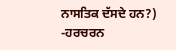ਨਾਸਤਿਕ ਦੱਸਦੇ ਹਨ?)
-ਹਰਚਰਨ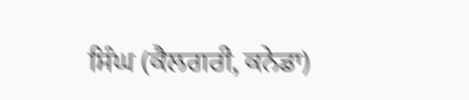ਸਿੰਘ (ਕੈਲਗਰੀ, ਕਨੇਡਾ)